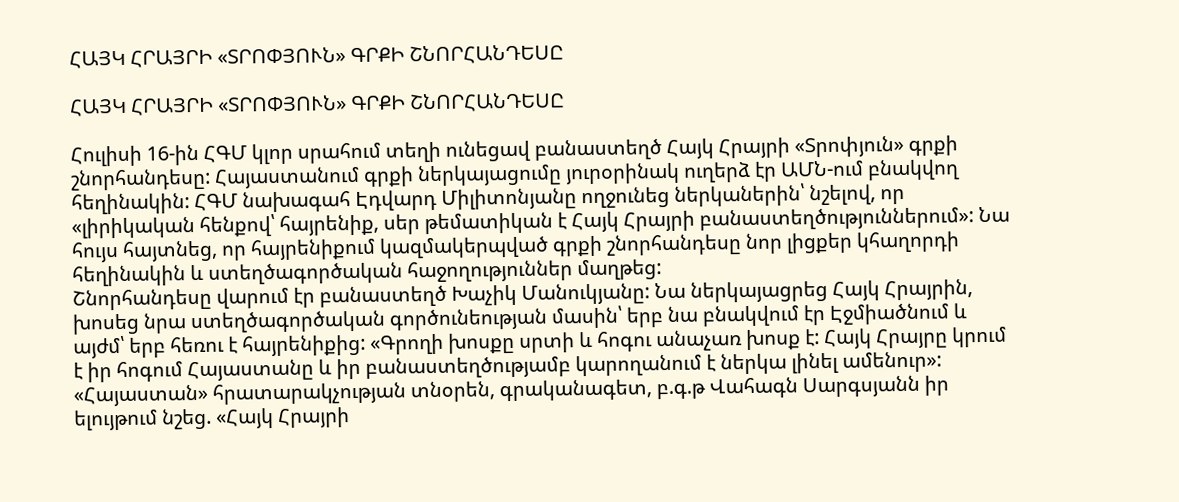ՀԱՅԿ ՀՐԱՅՐԻ «ՏՐՈՓՅՈՒՆ» ԳՐՔԻ ՇՆՈՐՀԱՆԴԵՍԸ

ՀԱՅԿ ՀՐԱՅՐԻ «ՏՐՈՓՅՈՒՆ» ԳՐՔԻ ՇՆՈՐՀԱՆԴԵՍԸ

Հուլիսի 16-ին ՀԳՄ կլոր սրահում տեղի ունեցավ բանաստեղծ Հայկ Հրայրի «Տրոփյուն» գրքի շնորհանդեսը: Հայաստանում գրքի ներկայացումը յուրօրինակ ուղերձ էր ԱՄՆ-ում բնակվող հեղինակին: ՀԳՄ նախագահ Էդվարդ Միլիտոնյանը ողջունեց ներկաներին՝ նշելով, որ «լիրիկական հենքով՝ հայրենիք, սեր թեմատիկան է Հայկ Հրայրի բանաստեղծություններում»: Նա հույս հայտնեց, որ հայրենիքում կազմակերպված գրքի շնորհանդեսը նոր լիցքեր կհաղորդի հեղինակին և ստեղծագործական հաջողություններ մաղթեց:
Շնորհանդեսը վարում էր բանաստեղծ Խաչիկ Մանուկյանը: Նա ներկայացրեց Հայկ Հրայրին, խոսեց նրա ստեղծագործական գործունեության մասին՝ երբ նա բնակվում էր Էջմիածնում և այժմ՝ երբ հեռու է հայրենիքից: «Գրողի խոսքը սրտի և հոգու անաչառ խոսք է: Հայկ Հրայրը կրում է իր հոգում Հայաստանը և իր բանաստեղծությամբ կարողանում է ներկա լինել ամենուր»: «Հայաստան» հրատարակչության տնօրեն, գրականագետ, բ.գ.թ Վահագն Սարգսյանն իր ելույթում նշեց. «Հայկ Հրայրի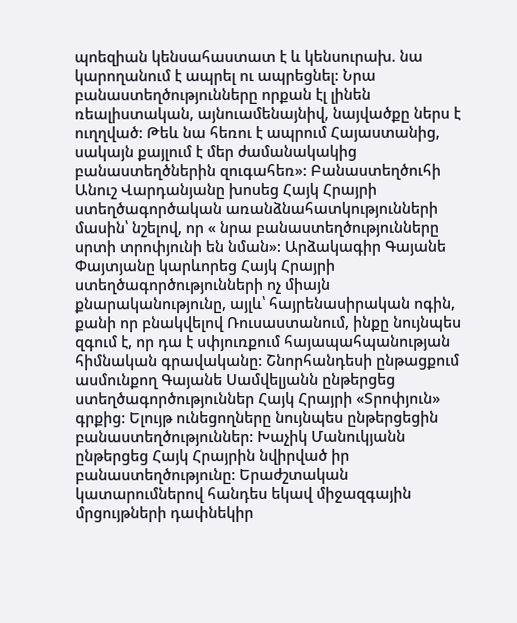պոեզիան կենսահաստատ է և կենսուրախ. նա կարողանում է ապրել ու ապրեցնել: Նրա բանաստեղծությունները որքան էլ լինեն ռեալիստական, այնուամենայնիվ, նայվածքը ներս է ուղղված: Թեև նա հեռու է ապրում Հայաստանից, սակայն քայլում է մեր ժամանակակից բանաստեղծներին զուգահեռ»: Բանաստեղծուհի Անուշ Վարդանյանը խոսեց Հայկ Հրայրի ստեղծագործական առանձնահատկությունների մասին՝ նշելով, որ « նրա բանաստեղծությունները սրտի տրոփյունի են նման»: Արձակագիր Գայանե Փայտյանը կարևորեց Հայկ Հրայրի ստեղծագործությունների ոչ միայն քնարականությունը, այլև՝ հայրենասիրական ոգին, քանի որ բնակվելով Ռուսաստանում, ինքը նույնպես զգում է, որ դա է սփյուռքում հայապահպանության հիմնական գրավականը: Շնորհանդեսի ընթացքում ասմունքող Գայանե Սամվելյանն ընթերցեց ստեղծագործություններ Հայկ Հրայրի «Տրոփյուն» գրքից: Ելույթ ունեցողները նույնպես ընթերցեցին բանաստեղծություններ: Խաչիկ Մանուկյանն ընթերցեց Հայկ Հրայրին նվիրված իր բանաստեղծությունը: Երաժշտական կատարումներով հանդես եկավ միջազգային մրցույթների դափնեկիր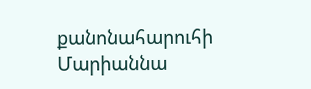քանոնահարուհի Մարիաննա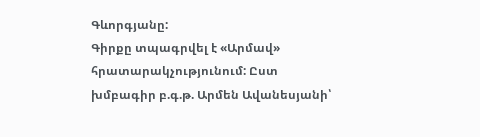Գևորգյանը:
Գիրքը տպագրվել է «Արմավ» հրատարակչությունում: Ըստ խմբագիր բ.գ.թ. Արմեն Ավանեսյանի՝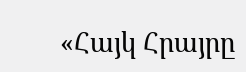«Հայկ Հրայրը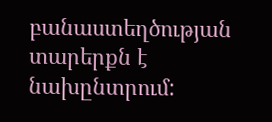բանաստեղծության տարերքն է նախընտրում: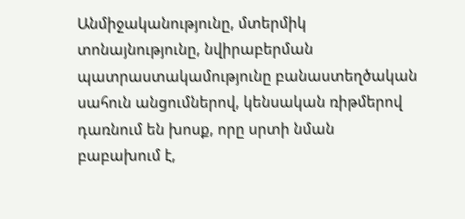Անմիջականությունը, մտերմիկ տոնայնությունը, նվիրաբերման պատրաստակամությունը բանաստեղծական սահուն անցումներով, կենսական ռիթմերով դառնում են խոսք, որը սրտի նման բաբախում է,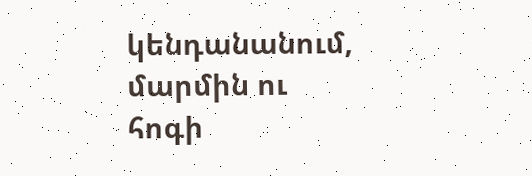կենդանանում, մարմին ու հոգի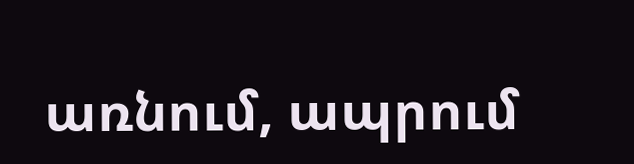առնում, ապրում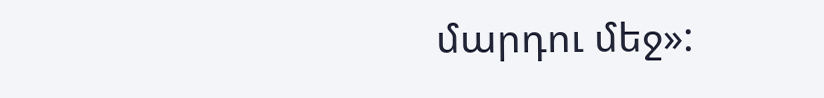մարդու մեջ»: